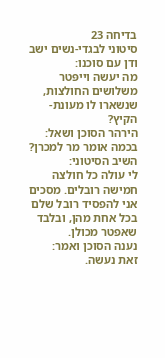בדיחה 23
סיטוני לבגדי-נשים ישב ודן עם סוכנו:
מה יעשה וייפּטר משלושים החולצות, שנשארו לו מעונת-הקיץ?
הירהר הסוכן ושאל:
בכמה אומר מר למכרן?
השיב הסיטוני:
לי עולה כל חולצה חמישה רובלים. מסכים אני להפסיד רובל שלם בכל אחת מהן, ובלבד שאפטר מכולן.
נענה הסוכן ואמר:
זאת נעשה.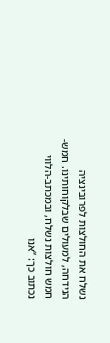נשלח את החולצות לפרובינציה הנידחה, למעולים שבלקוחותינו. חמש-חמש חולצות נשלח, ובמכתב-הלווי נכתוב כך: “אנו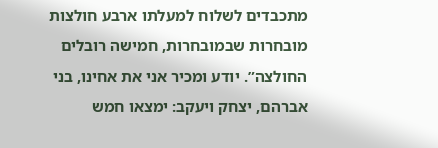מתכבדים לשלוח למעלתו ארבע חולצות מובחרות שבמובחרות, חמישה רובלים החולצה”. יודע ומכיר אני את אחינו, בני אברהם, יצחק ויעקב: ימצאו חמש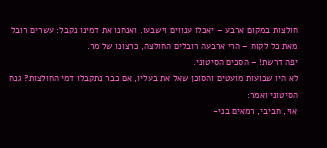חולצות במקום ארבע – יאכלו ענווים וישבעו. ואנחנו את דמינו נקבל: עשרים רובל מאת כל לקוח – הרי ארבעה רובלים החולצה, כרצונו של מר.
יפה דרשת! – הסכים הסיטוני.
לא היו שבועות מועטים והסוכן שאל את בעליו, אם כבר נתקבלו דמי החולצות? גנח הסיטוני ואמר:
אוי, חביבי, רמאים בני-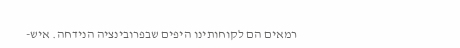רמאים הם לקוחותינו היפים שבפרובינציה הנידחה. איש-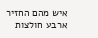איש מהם החזיר ארבע חולצות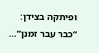ופיתקה בצידן: “כבר עבר זמנן”…